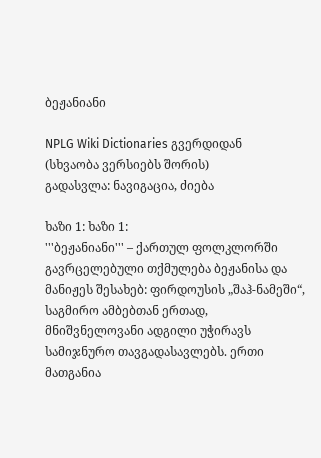ბეჟანიანი

NPLG Wiki Dictionaries გვერდიდან
(სხვაობა ვერსიებს შორის)
გადასვლა: ნავიგაცია, ძიება

ხაზი 1: ხაზი 1:
'''ბეჟანიანი''' – ქართულ ფოლკლორში გავრცელებული თქმულება ბეჟანისა და მანიჟეს შესახებ: ფირდოუსის „შაჰ-ნამეში“, საგმირო ამბებთან ერთად, მნიშვნელოვანი ადგილი უჭირავს სამიჯნურო თავგადასავლებს. ერთი მათგანია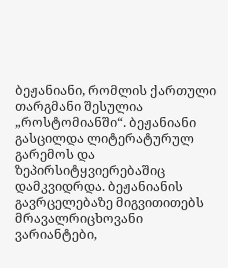ბეჟანიანი, რომლის ქართული თარგმანი შესულია „როსტომიანში“. ბეჟანიანი გასცილდა ლიტერატურულ გარემოს და ზეპირსიტყვიერებაშიც დამკვიდრდა. ბეჟანიანის გავრცელებაზე მიგვითითებს მრავალრიცხოვანი ვარიანტები,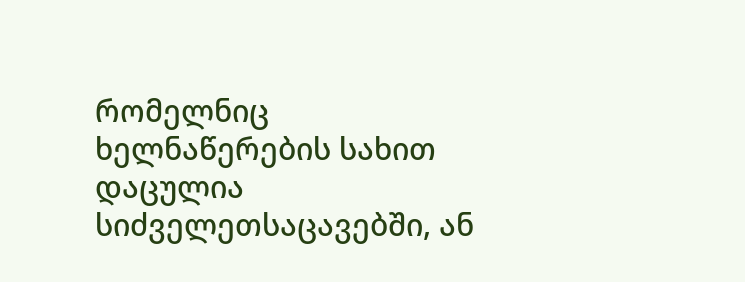რომელნიც ხელნაწერების სახით დაცულია სიძველეთსაცავებში, ან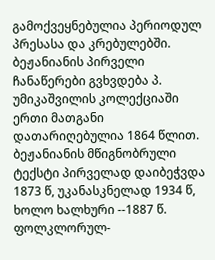გამოქვეყნებულია პერიოდულ პრესასა და კრებულებში. ბეჟანიანის პირველი ჩანაწერები გვხვდება პ. უმიკაშვილის კოლექციაში ერთი მათგანი დათარიღებულია 1864 წლით. ბეჟანიანის მწიგნობრული ტექსტი პირველად დაიბეჭვდა 1873 წ, უკანასკნელად 1934 წ, ხოლო ხალხური --1887 წ. ფოლკლორულ-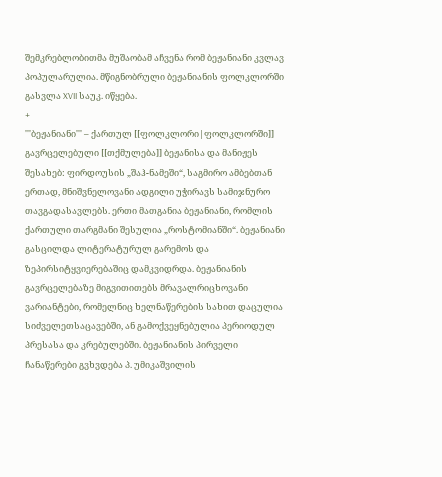შემკრებლობითმა მუშაობამ აჩვენა რომ ბეჟანიანი კვლავ პოპულარულია. მწიგნობრული ბეჟანიანის ფოლკლორში გასვლა XVII საუკ. იწყება.
+
'''ბეჟანიანი''' – ქართულ [[ფოლკლორი|ფოლკლორში]] გავრცელებული [[თქმულება]] ბეჟანისა და მანიჟეს შესახებ: ფირდოუსის „შაჰ-ნამეში“, საგმირო ამბებთან ერთად, მნიშვნელოვანი ადგილი უჭირავს სამიჯნურო თავგადასავლებს. ერთი მათგანია ბეჟანიანი, რომლის ქართული თარგმანი შესულია „როსტომიანში“. ბეჟანიანი გასცილდა ლიტერატურულ გარემოს და ზეპირსიტყვიერებაშიც დამკვიდრდა. ბეჟანიანის გავრცელებაზე მიგვითითებს მრავალრიცხოვანი ვარიანტები, რომელნიც ხელნაწერების სახით დაცულია სიძველეთსაცავებში, ან გამოქვეყნებულია პერიოდულ პრესასა და კრებულებში. ბეჟანიანის პირველი ჩანაწერები გვხვდება პ. უმიკაშვილის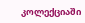კოლექციაში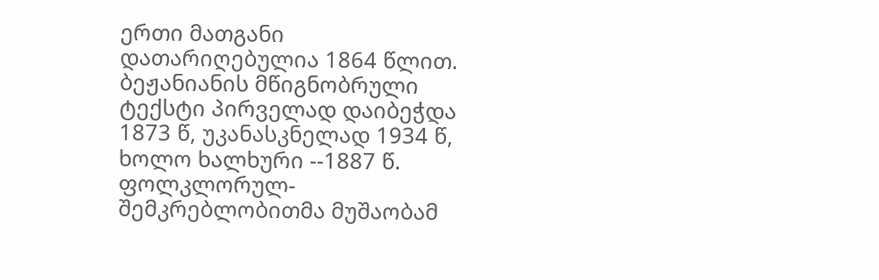ერთი მათგანი დათარიღებულია 1864 წლით. ბეჟანიანის მწიგნობრული ტექსტი პირველად დაიბეჭდა 1873 წ, უკანასკნელად 1934 წ, ხოლო ხალხური --1887 წ. ფოლკლორულ-შემკრებლობითმა მუშაობამ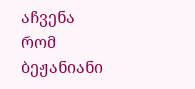აჩვენა რომ ბეჟანიანი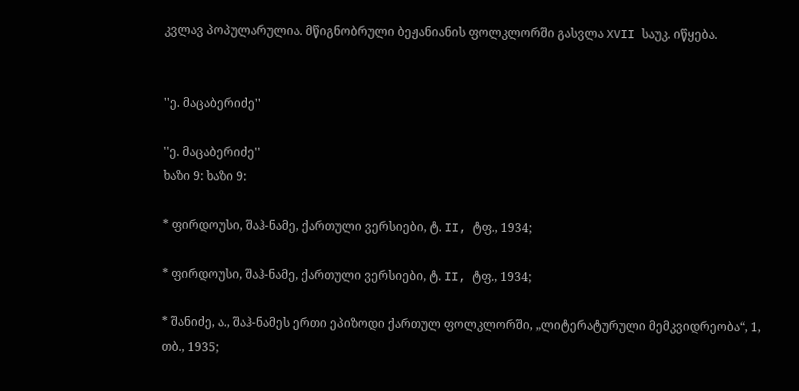კვლავ პოპულარულია. მწიგნობრული ბეჟანიანის ფოლკლორში გასვლა XVII საუკ. იწყება.


''ე. მაცაბერიძე''

''ე. მაცაბერიძე''
ხაზი 9: ხაზი 9:

* ფირდოუსი, შაჰ-ნამე, ქართული ვერსიები, ტ. II, ტფ., 1934;

* ფირდოუსი, შაჰ-ნამე, ქართული ვერსიები, ტ. II, ტფ., 1934;

* შანიძე, ა., შაჰ-ნამეს ერთი ეპიზოდი ქართულ ფოლკლორში, „ლიტერატურული მემკვიდრეობა“, 1, თბ., 1935;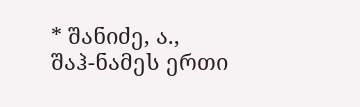* შანიძე, ა., შაჰ-ნამეს ერთი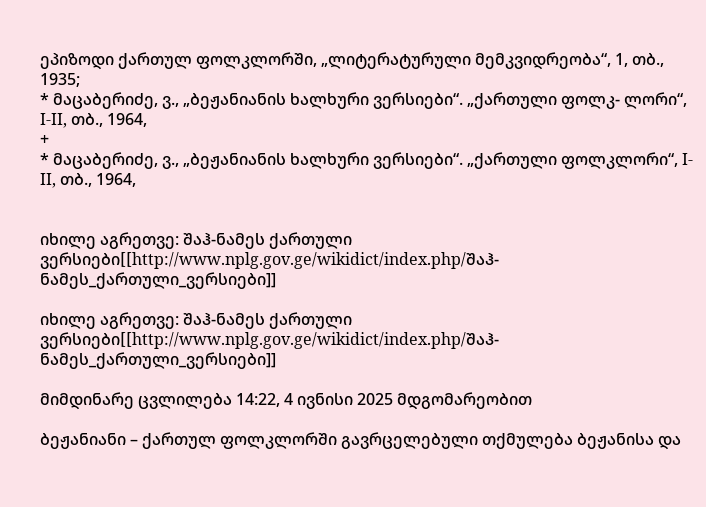ეპიზოდი ქართულ ფოლკლორში, „ლიტერატურული მემკვიდრეობა“, 1, თბ., 1935;
* მაცაბერიძე, ვ., „ბეჟანიანის ხალხური ვერსიები“. „ქართული ფოლკ- ლორი“, I-II, თბ., 1964,
+
* მაცაბერიძე, ვ., „ბეჟანიანის ხალხური ვერსიები“. „ქართული ფოლკლორი“, I-II, თბ., 1964,


იხილე აგრეთვე: შაჰ-ნამეს ქართული ვერსიები[[http://www.nplg.gov.ge/wikidict/index.php/შაჰ-ნამეს_ქართული_ვერსიები]]

იხილე აგრეთვე: შაჰ-ნამეს ქართული ვერსიები[[http://www.nplg.gov.ge/wikidict/index.php/შაჰ-ნამეს_ქართული_ვერსიები]]

მიმდინარე ცვლილება 14:22, 4 ივნისი 2025 მდგომარეობით

ბეჟანიანი – ქართულ ფოლკლორში გავრცელებული თქმულება ბეჟანისა და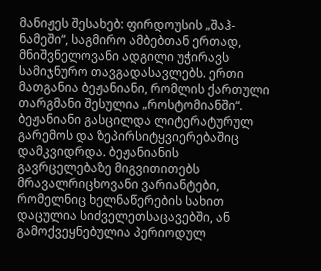მანიჟეს შესახებ: ფირდოუსის „შაჰ-ნამეში“, საგმირო ამბებთან ერთად, მნიშვნელოვანი ადგილი უჭირავს სამიჯნურო თავგადასავლებს. ერთი მათგანია ბეჟანიანი, რომლის ქართული თარგმანი შესულია „როსტომიანში“. ბეჟანიანი გასცილდა ლიტერატურულ გარემოს და ზეპირსიტყვიერებაშიც დამკვიდრდა. ბეჟანიანის გავრცელებაზე მიგვითითებს მრავალრიცხოვანი ვარიანტები, რომელნიც ხელნაწერების სახით დაცულია სიძველეთსაცავებში, ან გამოქვეყნებულია პერიოდულ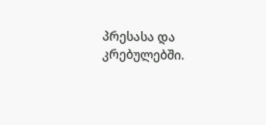პრესასა და კრებულებში.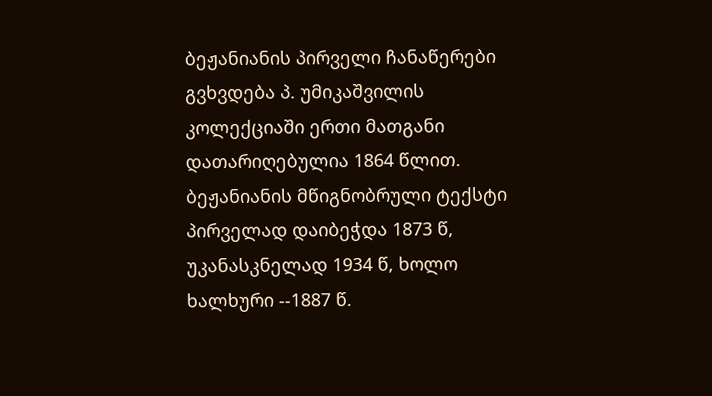ბეჟანიანის პირველი ჩანაწერები გვხვდება პ. უმიკაშვილის კოლექციაში ერთი მათგანი დათარიღებულია 1864 წლით. ბეჟანიანის მწიგნობრული ტექსტი პირველად დაიბეჭდა 1873 წ, უკანასკნელად 1934 წ, ხოლო ხალხური --1887 წ.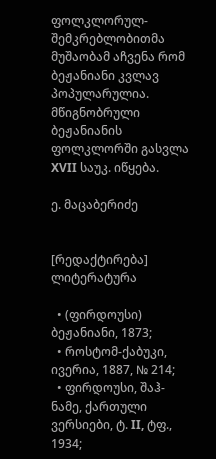ფოლკლორულ-შემკრებლობითმა მუშაობამ აჩვენა რომ ბეჟანიანი კვლავ პოპულარულია. მწიგნობრული ბეჟანიანის ფოლკლორში გასვლა XVII საუკ. იწყება.

ე. მაცაბერიძე


[რედაქტირება] ლიტერატურა

  • (ფირდოუსი) ბეჟანიანი, 1873;
  • როსტომ-ქაბუკი, ივერია, 1887, № 214;
  • ფირდოუსი, შაჰ-ნამე, ქართული ვერსიები, ტ. II, ტფ., 1934;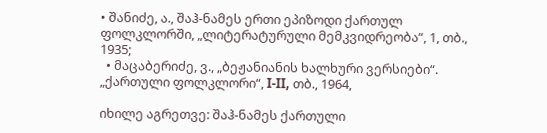• შანიძე, ა., შაჰ-ნამეს ერთი ეპიზოდი ქართულ ფოლკლორში, „ლიტერატურული მემკვიდრეობა“, 1, თბ., 1935;
  • მაცაბერიძე, ვ., „ბეჟანიანის ხალხური ვერსიები“. „ქართული ფოლკლორი“, I-II, თბ., 1964,

იხილე აგრეთვე: შაჰ-ნამეს ქართული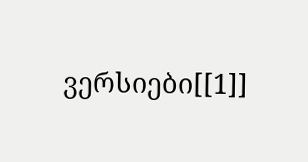ვერსიები[[1]]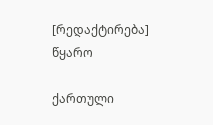[რედაქტირება] წყარო

ქართული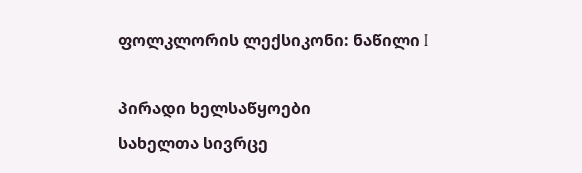ფოლკლორის ლექსიკონი: ნაწილი I

პირადი ხელსაწყოები
სახელთა სივრცე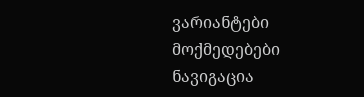ვარიანტები
მოქმედებები
ნავიგაცია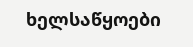ხელსაწყოები